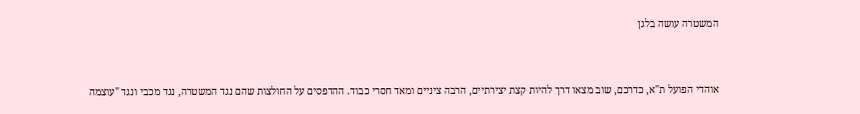המשטרה עושה בלגן


אוהדי הפועל ת"א, כדרכם, שוב מצאו דרך להיות קצת יצירתיים, הרבה ציניים ומאד חסרי כבוד. ההדפסים על החולצות שהם נגד המשטרה, נגד מכבי ונגד "עוצמה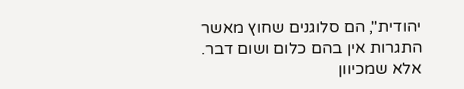יהודית", הם סלוגנים שחוץ מאשר התגרות אין בהם כלום ושום דבר.
אלא שמכיוון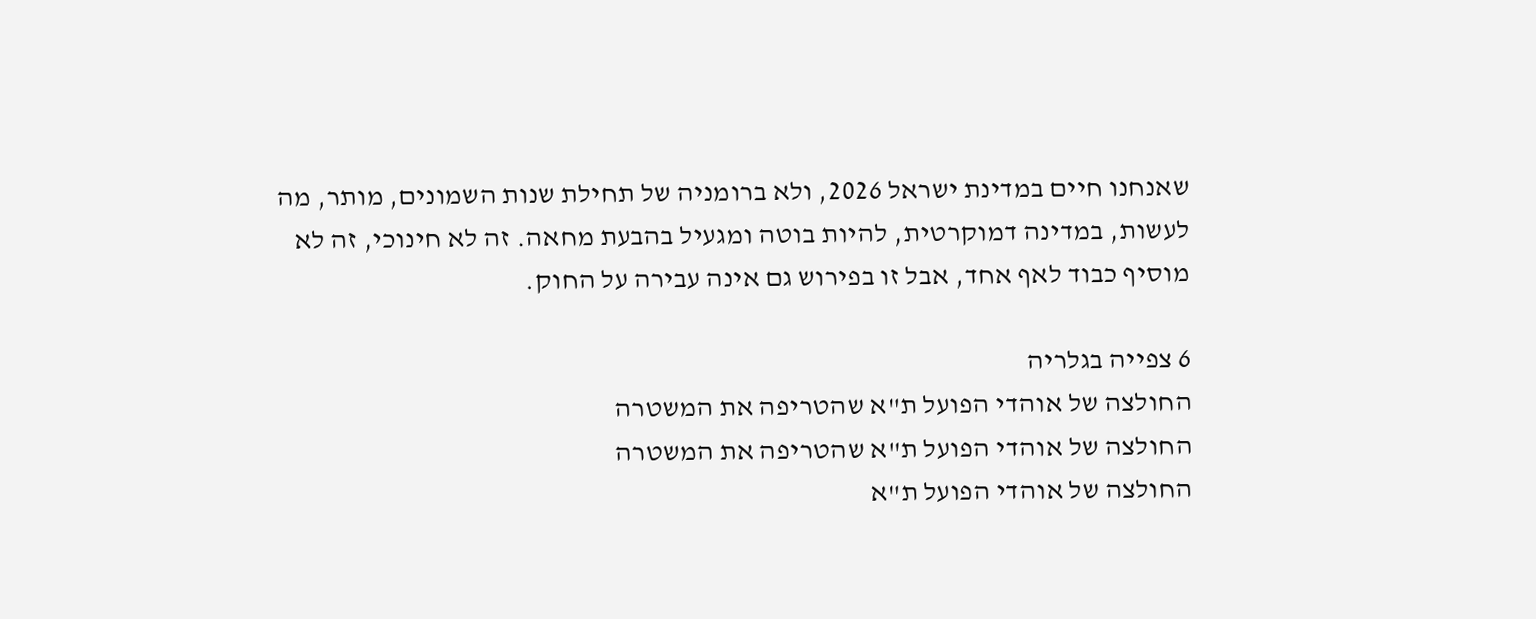שאנחנו חיים במדינת ישראל 2026, ולא ברומניה של תחילת שנות השמונים, מותר, מה לעשות, במדינה דמוקרטית, להיות בוטה ומגעיל בהבעת מחאה. זה לא חינוכי, זה לא מוסיף כבוד לאף אחד, אבל זו בפירוש גם אינה עבירה על החוק.

6 צפייה בגלריה
החולצה של אוהדי הפועל ת"א שהטריפה את המשטרה
החולצה של אוהדי הפועל ת"א שהטריפה את המשטרה
החולצה של אוהדי הפועל ת"א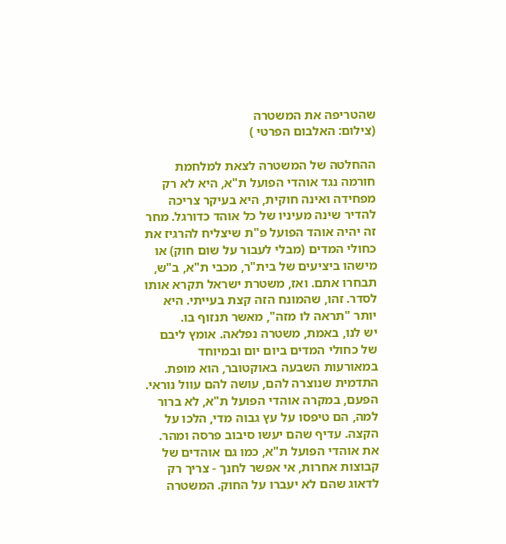שהטריפה את המשטרה
(צילום: האלבום הפרטי )

ההחלטה של המשטרה לצאת למלחמת חורמה נגד אוהדי הפועל ת"א, היא לא רק מפחידה ואינה חוקית, היא בעיקר צריכה להדיר שינה מעיניו של כל אוהד כדורגל. מחר זה יהיה אוהד הפועל פ"ת שיצליח להרגיז את כחולי המדים (מבלי לעבור על שום חוק) או מישהו ביציעים של בית"ר, מכבי ת"א, ב"ש, תבחרו אתם. ואז, משטרת ישראל תקרא אותו לסדר. זהו, שהמונח הזה קצת בעייתי. היא יותר "תראה לו מזה", מאשר תנזוף בו.
יש לנו, באמת, משטרה נפלאה. אומץ ליבם של כחולי המדים ביום יום ובמיוחד במאורעות השבעה באוקטובר, הוא מופת. התדמית שנוצרה להם, עושה להם עוול נוראי. הפעם, במקרה אוהדי הפועל ת"א, לא ברור למה, הם טיפסו על עץ גבוה מדי, הלכו על הקצה. עדיף שהם יעשו סיבוב פרסה ומהר. את אוהדי הפועל ת"א, כמו גם אוהדים של קבוצות אחרות, אי אפשר לחנך - צריך רק לדאוג שהם לא יעברו על החוק. המשטרה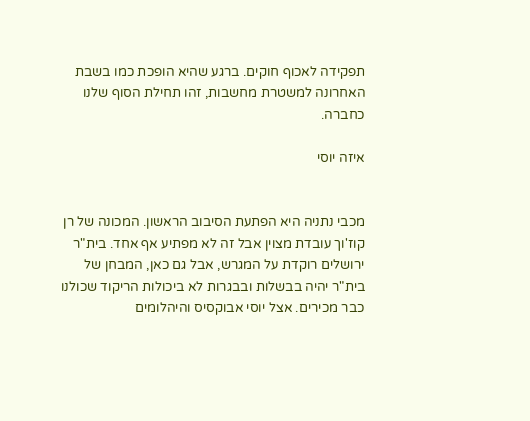תפקידה לאכוף חוקים. ברגע שהיא הופכת כמו בשבת האחרונה למשטרת מחשבות, זהו תחילת הסוף שלנו כחברה.

איזה יוסי


מכבי נתניה היא הפתעת הסיבוב הראשון. המכונה של רן קוז'וך עובדת מצוין אבל זה לא מפתיע אף אחד. בית"ר ירושלים רוקדת על המגרש, אבל גם כאן, המבחן של בית"ר יהיה בבשלות ובבגרות לא ביכולות הריקוד שכולנו כבר מכירים. אצל יוסי אבוקסיס והיהלומים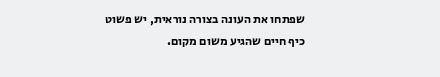שפתחו את העונה בצורה נוראית, יש פשוט כיף חיים שהגיע משום מקום.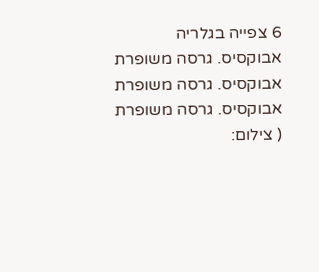6 צפייה בגלריה
אבוקסיס. גרסה משופרת
אבוקסיס. גרסה משופרת
אבוקסיס. גרסה משופרת
( צילום: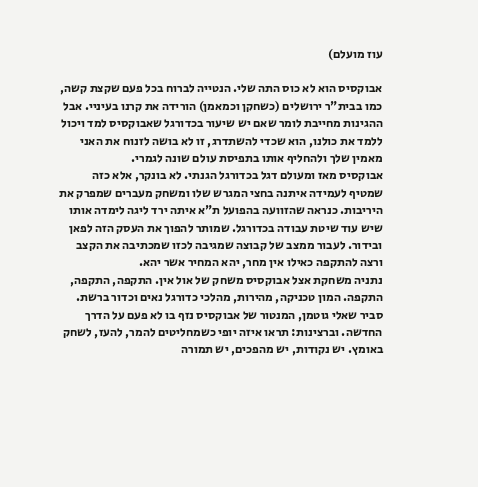עוז מועלם)

אבוקסיס הוא לא כוס התה שלי. הנטייה לברוח בכל פעם שקצת קשה, כמו בבית"ר ירושלים (כשחקן וכמאמן) הורידה את קרנו בעיניי. אבל ההגינות מחייבת לומר שאם יש שיעור בכדורגל שאבוקסיס למד ויכול ללמד את כולנו, הוא שכדי להשתדרג, זו לא בושה לזנוח את האני מאמין שלך ולהחליף אותו בתפיסת עולם שונה לגמרי.
אבוקסיס מאז ומעולם דגל בכדורגל הגנתי. לא בונקר, אלא כזה שמטיף לעמידה איתנה בחצי המגרש שלו ומשחק מעברים שמפרק את היריבות. כנראה שהזוועה בהפועל ת"א איתה ירד ליגה לימדה אותו שיש עוד שיטת עבודה בכדורגל. שמותר להפוך את העסק הזה לפאן ובידור. לעבור ממצב של קבוצה שמגיבה לכזו שמכתיבה את הקצב ורצה להתקפה כאילו אין מחר, יהא המחיר אשר יהא.
נתניה משחקת אצל אבוקסיס משחק של אול אין. התקפה, התקפה, התקפה. המון טכניקה, מהירות, מהלכי כדורגל נאים וכדור ברשת. סביר שאלי גוטמן, המנטור של אבוקסיס נזף בו לא פעם על הדרך החדשה. וברצינות: תראו איזה יופי כשמחליטים להמר, להעז, לשחק באומץ. יש נקודות, יש מהפכים, יש תמורה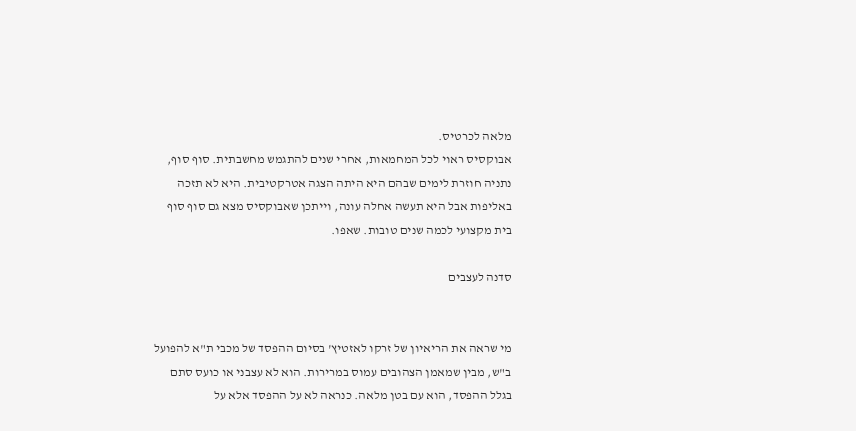מלאה לכרטיס.
אבוקסיס ראוי לכל המחמאות, אחרי שנים להתגמש מחשבתית. סוף סוף, נתניה חוזרת לימים שבהם היא היתה הצגה אטרקטיבית. היא לא תזכה באליפות אבל היא תעשה אחלה עונה, וייתכן שאבוקסיס מצא גם סוף סוף בית מקצועי לכמה שנים טובות. שאפו.

סדנה לעצבים


מי שראה את הריאיון של זרקו לאזטיץ' בסיום ההפסד של מכבי ת"א להפועל ב"ש, מבין שמאמן הצהובים עמוס במרירות. הוא לא עצבני או כועס סתם בגלל ההפסד, הוא עם בטן מלאה. כנראה לא על ההפסד אלא על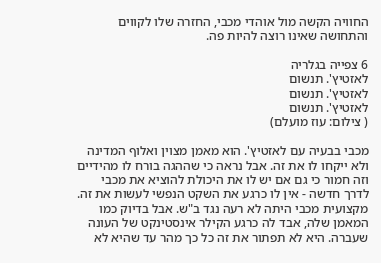החוויה הקשה מול אוהדי מכבי, החזרה שלו לקווים והתחושה שאינו רוצה להיות פה.

6 צפייה בגלריה
לאזטיץ'. תנשום
לאזטיץ'. תנשום
לאזטיץ'. תנשום
( צילום: עוז מועלם)

מכבי בבעיה עם לאזטיץ'. הוא מאמן מצוין ואלוף המדינה ולא ייקחו לו את זה. אבל נראה כי שההגה בורח לו מהידיים וזה חמור כי גם אם יש לו את היכולת להוציא את מכבי לדרך חדשה - אין לו כרגע את השקט הנפשי לעשות את זה.
מקצועית מכבי היתה לא רעה נגד ב"ש. אבל בדיוק כמו המאמן שלה, אבד לה כרגע הקילר אינסטינקט של העונה שעברה. היא לא תפתור את זה כל כך מהר עד שהיא לא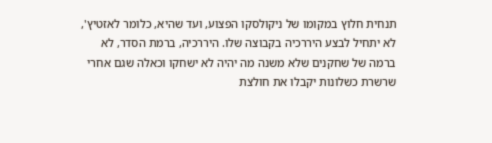תנחית חלוץ במקומו של ניקולסקו הפצוע, ועד שהיא, כלומר לאזטיץ', לא יתחיל לבצע היררכיה בקבוצה שלו. היררכיה, ברמת הסדר, לא ברמה של שחקנים שלא משנה מה יהיה לא ישחקו וכאלה שגם אחרי שרשרת כשלונות יקבלו את חולצת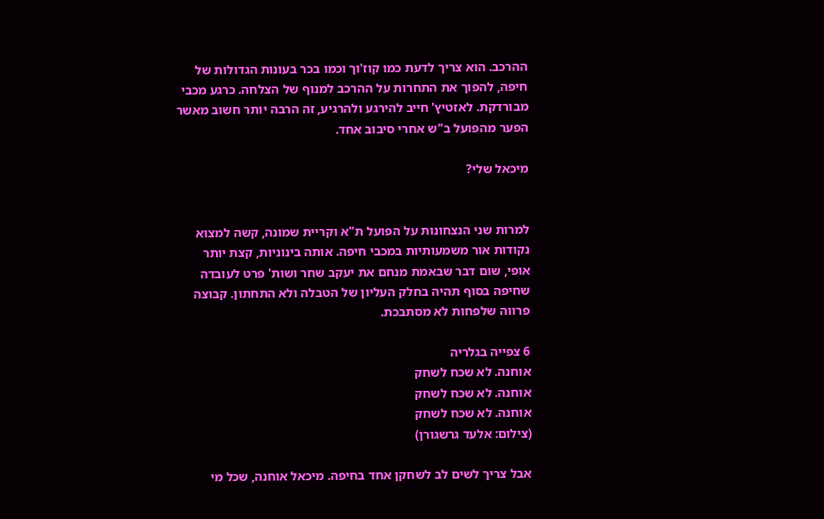ההרכב. הוא צריך לדעת כמו קוז'וך וכמו בכר בעונות הגדולות של חיפה, להפוך את התחרות על ההרכב למנוף של הצלחה. כרגע מכבי מבורדקת. לאזטיץ' חייב להירגע ולהרגיע, זה הרבה יותר חשוב מאשר הפער מהפועל ב"ש אחרי סיבוב אחד.

מיכאל שלי?


למרות שני הנצחונות על הפועל ת"א וקריית שמונה, קשה למצוא נקודות אור משמעותיות במכבי חיפה. אותה בינוניות, קצת יותר אופי, שום דבר שבאמת מנחם את יעקב שחר ושות' פרט לעובדה שחיפה בסוף תהיה בחלק העליון של הטבלה ולא התחתון. קבוצה פרווה שלפחות לא מסתבכת.

6 צפייה בגלריה
אוחנה. לא שכח לשחק
אוחנה. לא שכח לשחק
אוחנה. לא שכח לשחק
(צילום: אלעד גרשגורן)

אבל צריך לשים לב לשחקן אחד בחיפה. מיכאל אוחנה, שכל מי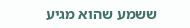ששמע שהוא מגיע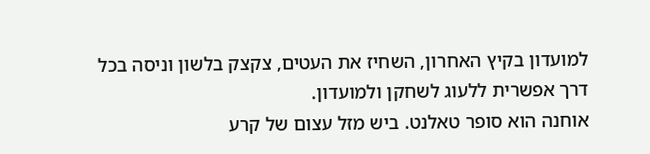למועדון בקיץ האחרון, השחיז את העטים, צקצק בלשון וניסה בכל דרך אפשרית ללעוג לשחקן ולמועדון.
אוחנה הוא סופר טאלנט. ביש מזל עצום של קרע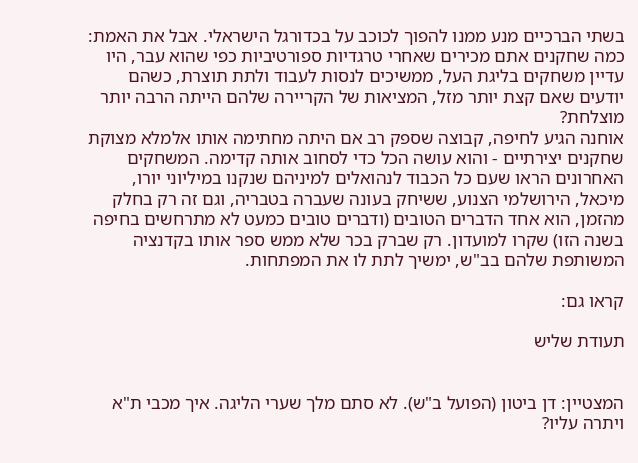בשתי הברכיים מנע ממנו להפוך לכוכב על בכדורגל הישראלי. אבל את האמת: כמה שחקנים אתם מכירים שאחרי טרגדיות ספורטיביות כפי שהוא עבר, היו עדיין משחקים בליגת העל, ממשיכים לנסות לעבוד ולתת תוצרת, כשהם יודעים שאם קצת יותר מזל, המציאות של הקריירה שלהם הייתה הרבה יותר מוצלחת?
אוחנה הגיע לחיפה, קבוצה שספק רב אם היתה מחתימה אותו אלמלא מצוקת שחקנים יצירתיים - והוא עושה הכל כדי לסחוב אותה קדימה. המשחקים האחרונים הראו שעם כל הכבוד לנהואלים למיניהם שנקנו במיליוני יורו, מיכאל, הירושלמי הצנוע, ששיחק בעונה שעברה בטבריה, וגם זה רק בחלק מהזמן, הוא אחד הדברים הטובים (ודברים טובים כמעט לא מתרחשים בחיפה בשנה הזו) שקרו למועדון. רק שברק בכר שלא ממש ספר אותו בקדנציה המשותפת שלהם בב"ש, ימשיך לתת לו את המפתחות.

קראו גם:

תעודת שליש


המצטיין: דן ביטון (הפועל ב"ש). לא סתם מלך שערי הליגה. איך מכבי ת"א ויתרה עליו?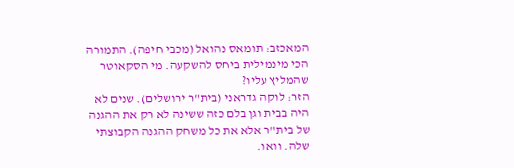המאכזב: תומאס נהואל (מכבי חיפה). התמורה הכי מינמילית ביחס להשקעה. מי הסקאוטר שהמליץ עליו?
הזר: לוקה גדראני (בית"ר ירושלים). שנים לא היה בבית וגן בלם כזה ששינה לא רק את ההגנה של בית"ר אלא את כל משחק ההגנה הקבוצתי שלה. וואו.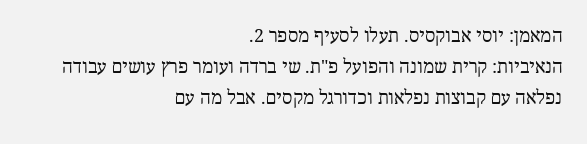המאמן: יוסי אבוקסיס. תעלו לסעיף מספר 2.
הנאיביות: קרית שמונה והפועל פ"ת. שי ברדה ועומר פרץ עושים עבודה נפלאה עם קבוצות נפלאות וכדורגל מקסים. אבל מה עם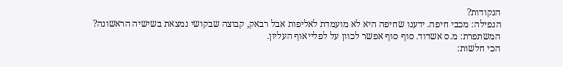הנקודות?
הנפילה: מכבי חיפה. ידענו שחיפה היא לא מועמדת לאליפות אבל רבאק, קבוצה שבקושי נמצאת בשישיה הראשונה?
המשתפרת: מ.ס אשדוד. סוף סוף אפשר לכוון על לפלייאוף העליון.
הכי חלשות: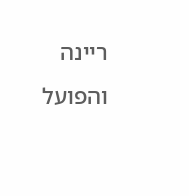ריינה והפועל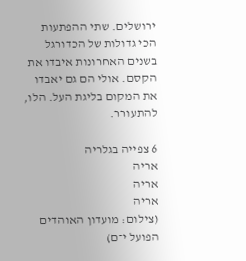ירושלים. שתי ההפתעות הכי גדולות של הכדורגל בשנים האחרונות איבדו את הקסם. אולי הם גם יאבדו את המקום בליגת העל. הלו, להתעורר.

6 צפייה בגלריה
אריה
אריה
אריה
(צילום: מועדון האוהדים הפועל י־ם)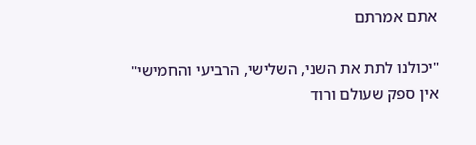אתם אמרתם

"יכולנו לתת את השני, השלישי, הרביעי והחמישי"
אין ספק שעולם ורוד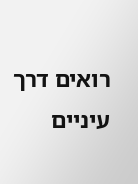רואים דרך עיניים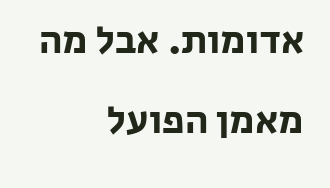אדומות. אבל מה מאמן הפועל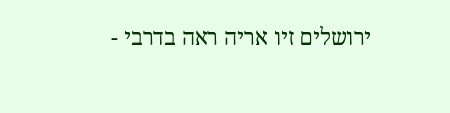ירושלים זיו אריה ראה בדרבי -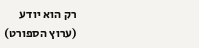רק הוא יודע
(ערוץ הספורט)